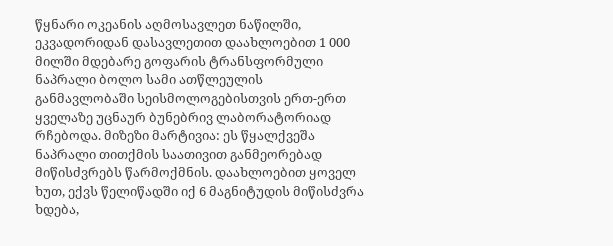წყნარი ოკეანის აღმოსავლეთ ნაწილში, ეკვადორიდან დასავლეთით დაახლოებით 1 000 მილში მდებარე გოფარის ტრანსფორმული ნაპრალი ბოლო სამი ათწლეულის განმავლობაში სეისმოლოგებისთვის ერთ-ერთ ყველაზე უცნაურ ბუნებრივ ლაბორატორიად რჩებოდა. მიზეზი მარტივია: ეს წყალქვეშა ნაპრალი თითქმის საათივით განმეორებად მიწისძვრებს წარმოქმნის. დაახლოებით ყოველ ხუთ, ექვს წელიწადში იქ 6 მაგნიტუდის მიწისძვრა ხდება,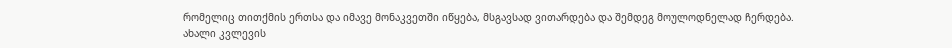რომელიც თითქმის ერთსა და იმავე მონაკვეთში იწყება, მსგავსად ვითარდება და შემდეგ მოულოდნელად ჩერდება. ახალი კვლევის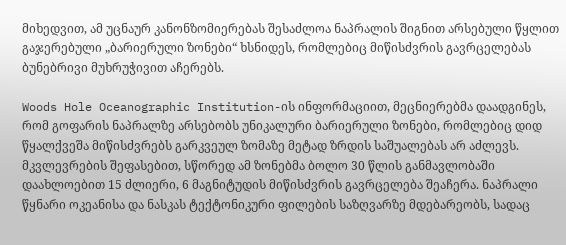მიხედვით, ამ უცნაურ კანონზომიერებას შესაძლოა ნაპრალის შიგნით არსებული წყლით გაჯერებული „ბარიერული ზონები“ ხსნიდეს, რომლებიც მიწისძვრის გავრცელებას ბუნებრივი მუხრუჭივით აჩერებს.

Woods Hole Oceanographic Institution-ის ინფორმაციით, მეცნიერებმა დაადგინეს, რომ გოფარის ნაპრალზე არსებობს უნიკალური ბარიერული ზონები, რომლებიც დიდ წყალქვეშა მიწისძვრებს გარკვეულ ზომაზე მეტად ზრდის საშუალებას არ აძლევს. მკვლევრების შეფასებით, სწორედ ამ ზონებმა ბოლო 30 წლის განმავლობაში დაახლოებით 15 ძლიერი, 6 მაგნიტუდის მიწისძვრის გავრცელება შეაჩერა. ნაპრალი წყნარი ოკეანისა და ნასკას ტექტონიკური ფილების საზღვარზე მდებარეობს, სადაც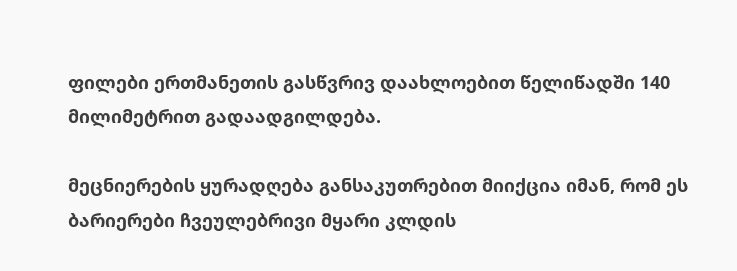ფილები ერთმანეთის გასწვრივ დაახლოებით წელიწადში 140 მილიმეტრით გადაადგილდება.

მეცნიერების ყურადღება განსაკუთრებით მიიქცია იმან, რომ ეს ბარიერები ჩვეულებრივი მყარი კლდის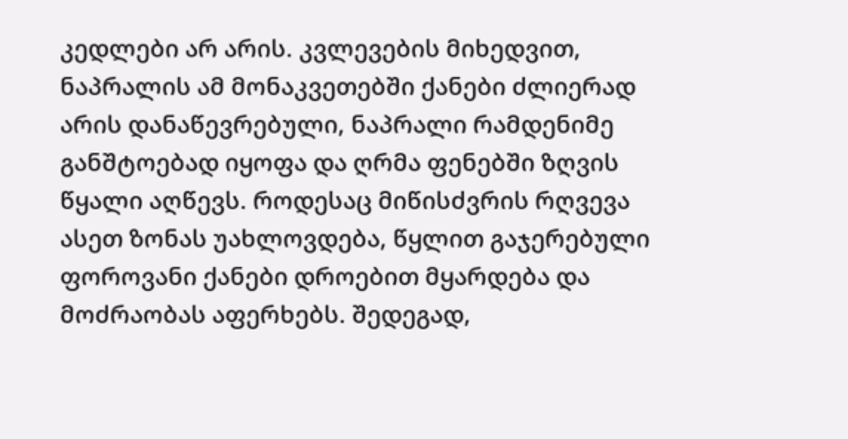კედლები არ არის. კვლევების მიხედვით, ნაპრალის ამ მონაკვეთებში ქანები ძლიერად არის დანაწევრებული, ნაპრალი რამდენიმე განშტოებად იყოფა და ღრმა ფენებში ზღვის წყალი აღწევს. როდესაც მიწისძვრის რღვევა ასეთ ზონას უახლოვდება, წყლით გაჯერებული ფოროვანი ქანები დროებით მყარდება და მოძრაობას აფერხებს. შედეგად,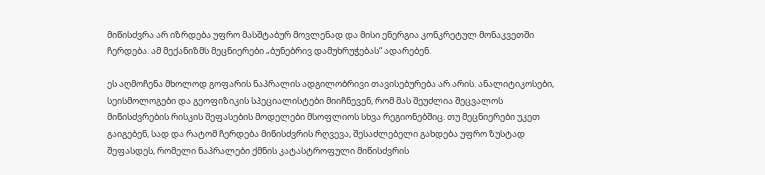მიწისძვრა არ იზრდება უფრო მასშტაბურ მოვლენად და მისი ენერგია კონკრეტულ მონაკვეთში ჩერდება. ამ მექანიზმს მეცნიერები „ბუნებრივ დამუხრუჭებას“ ადარებენ.

ეს აღმოჩენა მხოლოდ გოფარის ნაპრალის ადგილობრივი თავისებურება არ არის. ანალიტიკოსები, სეისმოლოგები და გეოფიზიკის სპეციალისტები მიიჩნევენ, რომ მას შეუძლია შეცვალოს მიწისძვრების რისკის შეფასების მოდელები მსოფლიოს სხვა რეგიონებშიც. თუ მეცნიერები უკეთ გაიგებენ, სად და რატომ ჩერდება მიწისძვრის რღვევა, შესაძლებელი გახდება უფრო ზუსტად შეფასდეს, რომელი ნაპრალები ქმნის კატასტროფული მიწისძვრის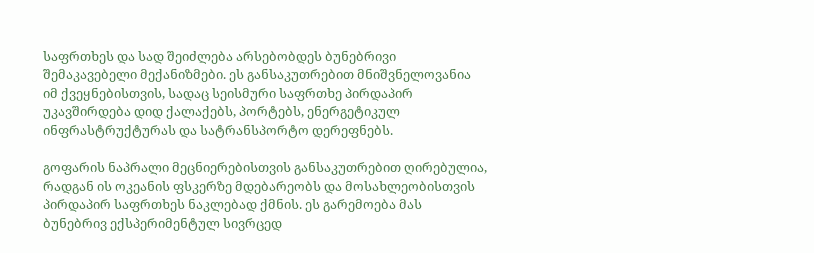საფრთხეს და სად შეიძლება არსებობდეს ბუნებრივი შემაკავებელი მექანიზმები. ეს განსაკუთრებით მნიშვნელოვანია იმ ქვეყნებისთვის, სადაც სეისმური საფრთხე პირდაპირ უკავშირდება დიდ ქალაქებს, პორტებს, ენერგეტიკულ ინფრასტრუქტურას და სატრანსპორტო დერეფნებს.

გოფარის ნაპრალი მეცნიერებისთვის განსაკუთრებით ღირებულია, რადგან ის ოკეანის ფსკერზე მდებარეობს და მოსახლეობისთვის პირდაპირ საფრთხეს ნაკლებად ქმნის. ეს გარემოება მას ბუნებრივ ექსპერიმენტულ სივრცედ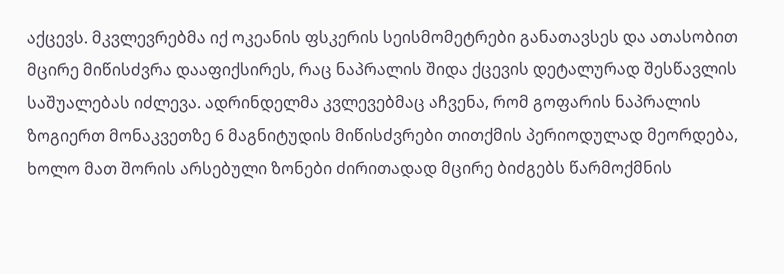აქცევს. მკვლევრებმა იქ ოკეანის ფსკერის სეისმომეტრები განათავსეს და ათასობით მცირე მიწისძვრა დააფიქსირეს, რაც ნაპრალის შიდა ქცევის დეტალურად შესწავლის საშუალებას იძლევა. ადრინდელმა კვლევებმაც აჩვენა, რომ გოფარის ნაპრალის ზოგიერთ მონაკვეთზე 6 მაგნიტუდის მიწისძვრები თითქმის პერიოდულად მეორდება, ხოლო მათ შორის არსებული ზონები ძირითადად მცირე ბიძგებს წარმოქმნის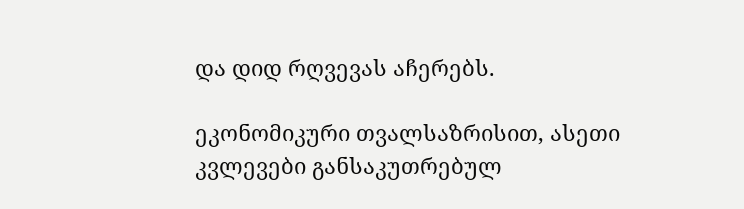და დიდ რღვევას აჩერებს.

ეკონომიკური თვალსაზრისით, ასეთი კვლევები განსაკუთრებულ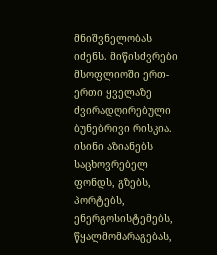მნიშვნელობას იძენს. მიწისძვრები მსოფლიოში ერთ-ერთი ყველაზე ძვირადღირებული ბუნებრივი რისკია. ისინი აზიანებს საცხოვრებელ ფონდს, გზებს, პორტებს, ენერგოსისტემებს, წყალმომარაგებას,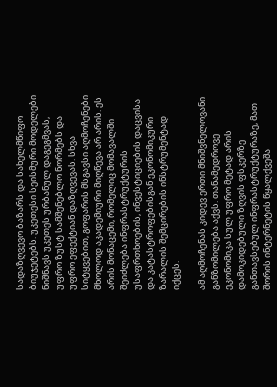სადაზღვევო ბაზარს და სახელმწიფო ბიუჯეტებს. უკეთესი სეისმური მოდელები ნიშნავს უკეთეს ურბანულ დაგეგმვას, უფრო ზუსტ სამშენებლო ნორმებს და უფრო ეფექტიან დაზღვევას. სხვა სიტყვებით, გოფარის მსგავსი აღმოჩენები მხოლოდ აკადემიური მიღწევა არ არის. ეს არის მონაცემი, რომელიც მომავალში შეიძლება ინფრასტრუქტურის უსაფრთხოების, ინვესტიციების დაცვისა და კატასტროფებისგან ეკონომიკური ზარალის შემცირების ინსტრუმენტად იქცეს.

ამ აღმოჩენას კიდევ ერთი მნიშვნელოვანი განზომილება აქვს. თანამედროვე ეკონომიკა სულ უფრო მეტად არის დამოკიდებული ზღვის ფსკერზე განთავსებულ ინფრასტრუქტურაზე, მათ შორის ინტერნეტის წყალქვეშა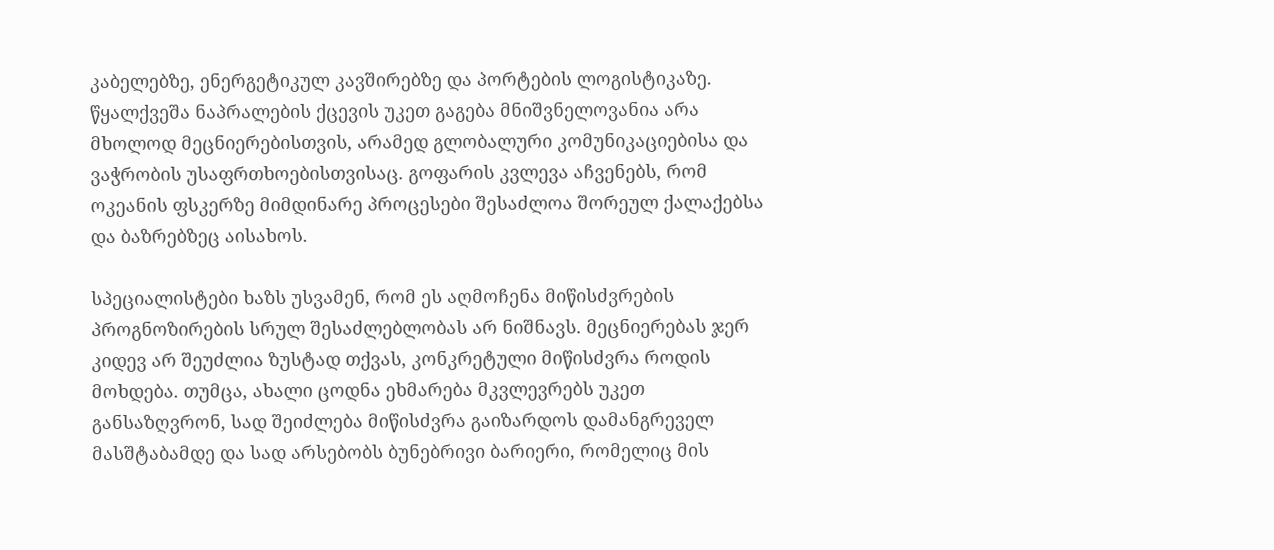კაბელებზე, ენერგეტიკულ კავშირებზე და პორტების ლოგისტიკაზე. წყალქვეშა ნაპრალების ქცევის უკეთ გაგება მნიშვნელოვანია არა მხოლოდ მეცნიერებისთვის, არამედ გლობალური კომუნიკაციებისა და ვაჭრობის უსაფრთხოებისთვისაც. გოფარის კვლევა აჩვენებს, რომ ოკეანის ფსკერზე მიმდინარე პროცესები შესაძლოა შორეულ ქალაქებსა და ბაზრებზეც აისახოს.

სპეციალისტები ხაზს უსვამენ, რომ ეს აღმოჩენა მიწისძვრების პროგნოზირების სრულ შესაძლებლობას არ ნიშნავს. მეცნიერებას ჯერ კიდევ არ შეუძლია ზუსტად თქვას, კონკრეტული მიწისძვრა როდის მოხდება. თუმცა, ახალი ცოდნა ეხმარება მკვლევრებს უკეთ განსაზღვრონ, სად შეიძლება მიწისძვრა გაიზარდოს დამანგრეველ მასშტაბამდე და სად არსებობს ბუნებრივი ბარიერი, რომელიც მის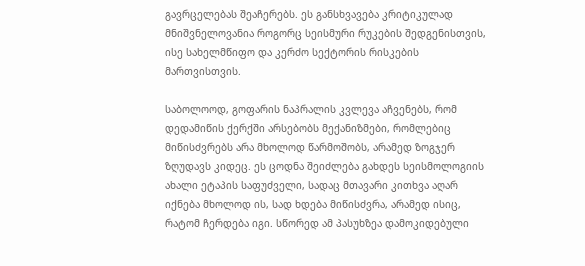გავრცელებას შეაჩერებს. ეს განსხვავება კრიტიკულად მნიშვნელოვანია როგორც სეისმური რუკების შედგენისთვის, ისე სახელმწიფო და კერძო სექტორის რისკების მართვისთვის.

საბოლოოდ, გოფარის ნაპრალის კვლევა აჩვენებს, რომ დედამიწის ქერქში არსებობს მექანიზმები, რომლებიც მიწისძვრებს არა მხოლოდ წარმოშობს, არამედ ზოგჯერ ზღუდავს კიდეც. ეს ცოდნა შეიძლება გახდეს სეისმოლოგიის ახალი ეტაპის საფუძველი, სადაც მთავარი კითხვა აღარ იქნება მხოლოდ ის, სად ხდება მიწისძვრა, არამედ ისიც, რატომ ჩერდება იგი. სწორედ ამ პასუხზეა დამოკიდებული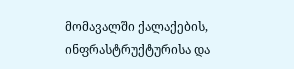მომავალში ქალაქების, ინფრასტრუქტურისა და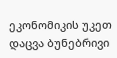ეკონომიკის უკეთ დაცვა ბუნებრივი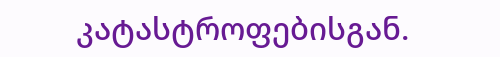კატასტროფებისგან.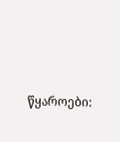წყაროები: